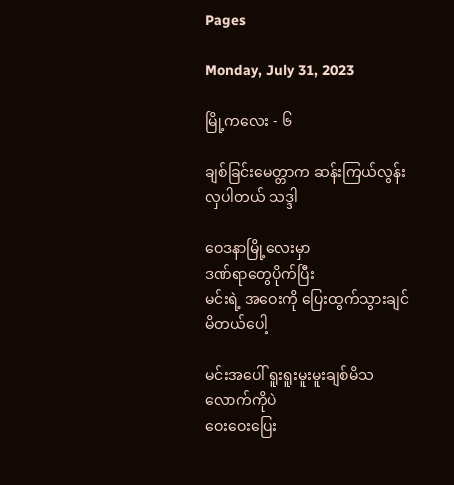Pages

Monday, July 31, 2023

မြို့ကလေး - ၆

ချစ်ခြင်းမေတ္တာက ဆန်းကြယ်လွန်းလှပါတယ် သဒ္ဒါ

ဝေဒနာမြို့လေးမှာ
ဒဏ်ရာတွေပိုက်ပြီး
မင်းရဲ့ အဝေးကို ပြေးထွက်သွားချင်မိတယ်ပေါ့

မင်းအပေါ် ရူးရူးမူးမူးချစ်မိသလောက်ကိုပဲ
ဝေးဝေးပြေး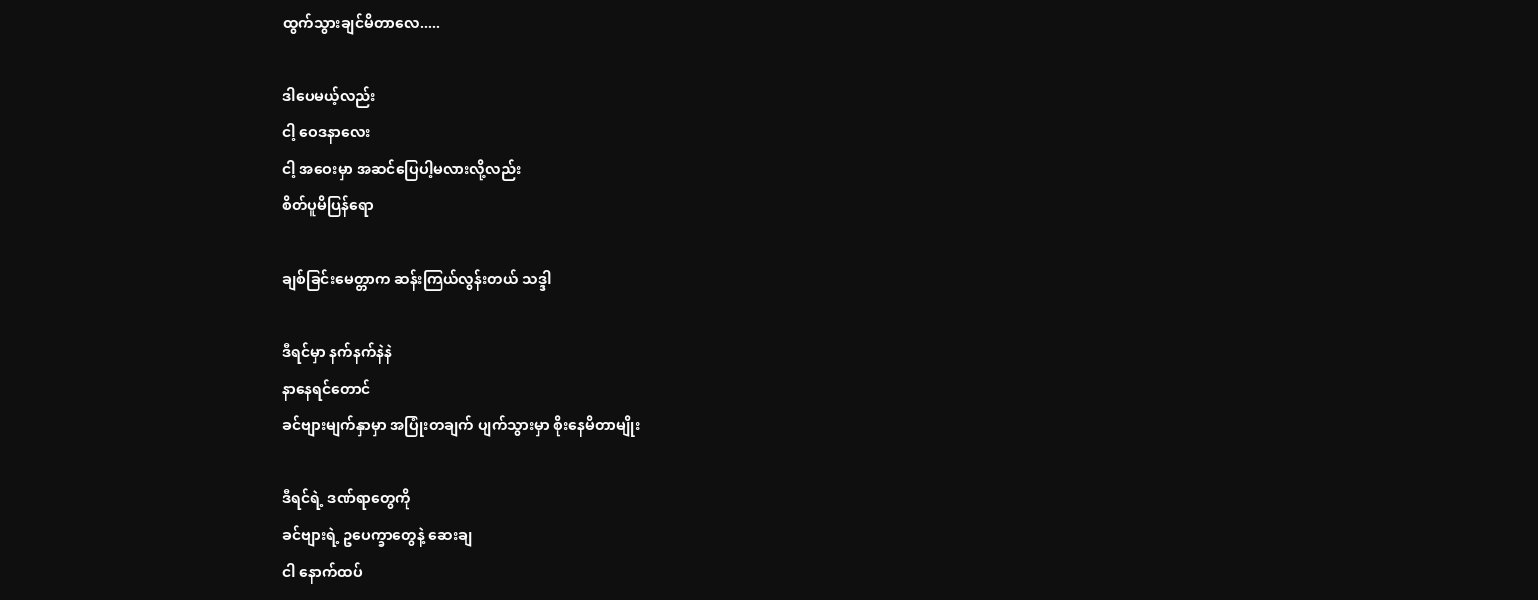ထွက်သွားချင်မိတာလေ.....

ဒါပေမယ့်လည်း
ငါ့ ဝေဒနာလေး
ငါ့ အဝေးမှာ အဆင်ပြေပါ့မလားလို့လည်း
စိတ်ပူမိပြန်ရော

ချစ်ခြင်းမေတ္တာက ဆန်းကြယ်လွန်းတယ် သဒ္ဒါ

ဒီရင်မှာ နက်နက်နဲနဲ
နာနေရင်တောင်
ခင်ဗျားမျက်နှာမှာ အပြုံးတချက် ပျက်သွားမှာ စိုးနေမိတာမျိုး

ဒီရင်ရဲ့ ဒဏ်ရာတွေကို
ခင်ဗျားရဲ့ ဥပေက္ခာတွေနဲ့ ဆေးချ
ငါ နောက်ထပ်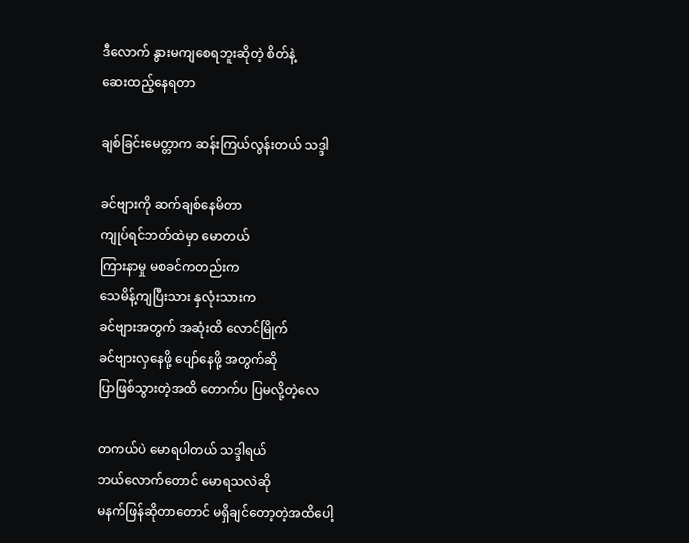ဒီလောက် နွားမကျစေရဘူးဆိုတဲ့ စိတ်နဲ့
ဆေးထည့်နေရတာ

ချစ်ခြင်းမေတ္တာက ဆန်းကြယ်လွန်းတယ် သဒ္ဒါ

ခင်ဗျားကို ဆက်ချစ်နေမိတာ
ကျုပ်ရင်ဘတ်ထဲမှာ မောတယ်
ကြားနာမှု မစခင်ကတည်းက
သေမိန့်ကျပြီးသား နှလုံးသားက
ခင်ဗျားအတွက် အဆုံးထိ လောင်မြိုက်
ခင်ဗျားလှနေဖို့ ပျော်နေဖို့ အတွက်ဆို
ပြာဖြစ်သွားတဲ့အထိ တောက်ပ ပြမလို့တဲ့လေ

တကယ်ပဲ မောရပါတယ် သဒ္ဒါရယ်
ဘယ်လောက်တောင် မောရသလဲဆို
မနက်ဖြန်ဆိုတာတောင် မရှိချင်တော့တဲ့အထိပေါ့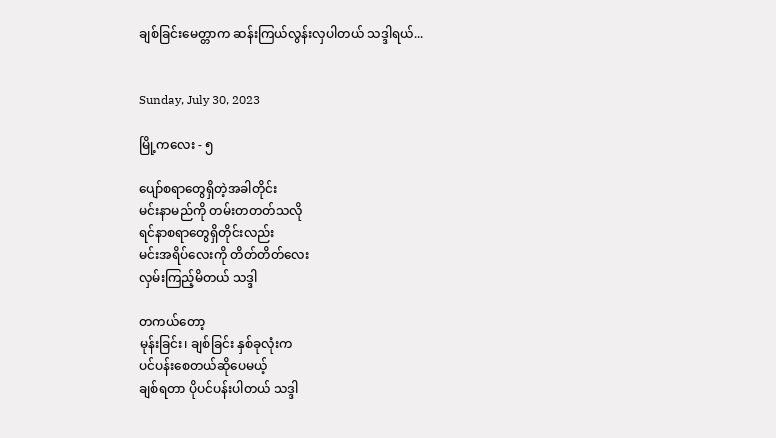ချစ်ခြင်းမေတ္တာက ဆန်းကြယ်လွန်းလှပါတယ် သဒ္ဒါရယ်...


Sunday, July 30, 2023

မြို့ကလေး - ၅

ပျော်စရာတွေရှိတဲ့အခါတိုင်း
မင်းနာမည်ကို တမ်းတတတ်သလို
ရင်နာစရာတွေရှိတိုင်းလည်း
မင်းအရိပ်လေးကို တိတ်တိတ်လေး
လှမ်းကြည့်မိတယ် သဒ္ဒါ

တကယ်တော့
မုန်းခြင်း၊ ချစ်ခြင်း နှစ်ခုလုံးက
ပင်ပန်းစေတယ်ဆိုပေမယ့်
ချစ်ရတာ ပိုပင်ပန်းပါတယ် သဒ္ဒါ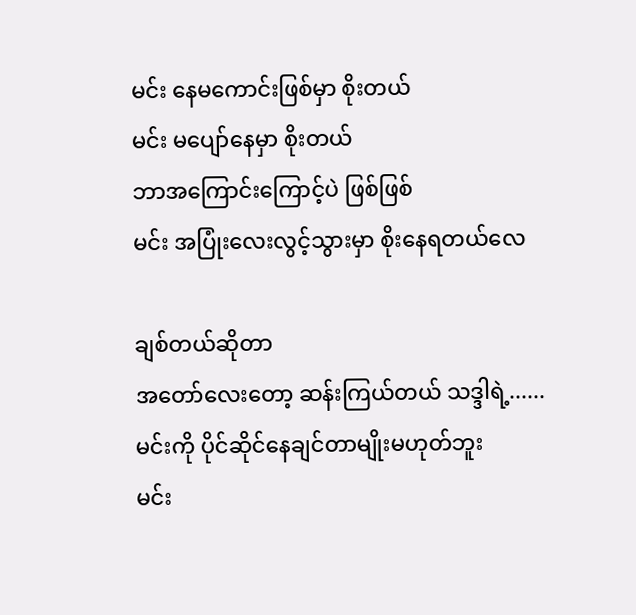မင်း နေမကောင်းဖြစ်မှာ စိုးတယ်
မင်း မပျော်နေမှာ စိုးတယ်
ဘာအကြောင်းကြောင့်ပဲ ဖြစ်ဖြစ်
မင်း အပြုံးလေးလွင့်သွားမှာ စိုးနေရတယ်လေ

ချစ်တယ်ဆိုတာ
အတော်လေးတော့ ဆန်းကြယ်တယ် သဒ္ဒါရဲ့......
မင်းကို ပိုင်ဆိုင်နေချင်တာမျိုးမဟုတ်ဘူး
မင်း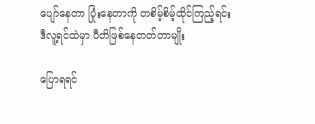ပျော်နေတာ ပြုံးနေတာကို တစိမ့်စိမ့်ထိုင်ကြည့်ရင်း
ဒီလူ့ရင်ထဲမှာ ပီတိဖြစ်နေတတ်တာမျိုး

ပြောရရင်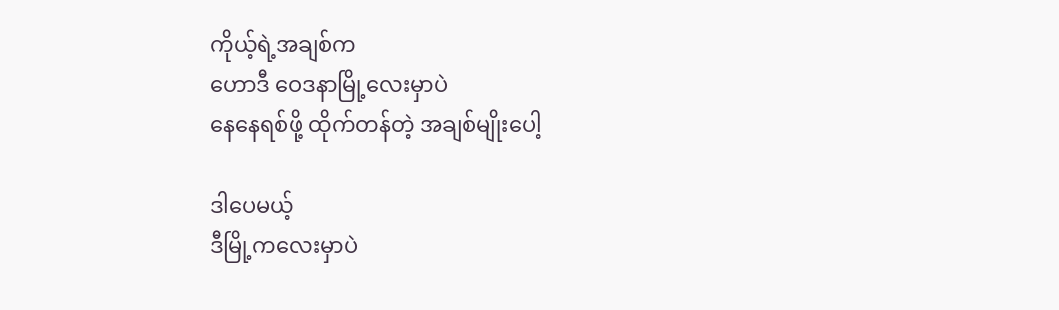ကိုယ့်ရဲ့အချစ်က
ဟောဒီ ဝေဒနာမြို့လေးမှာပဲ
နေနေရစ်ဖို့ ထိုက်တန်တဲ့ အချစ်မျိုးပေါ့

ဒါပေမယ့်
ဒီမြို့ကလေးမှာပဲ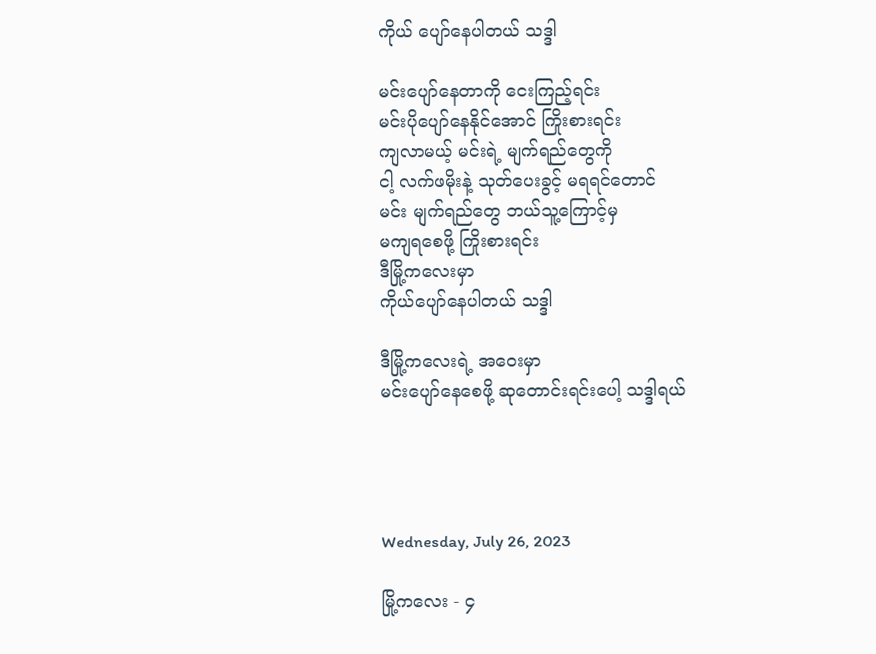ကိုယ် ပျော်နေပါတယ် သဒ္ဒါ

မင်းပျော်နေတာကို ငေးကြည့်ရင်း
မင်းပိုပျော်နေနိုင်အောင် ကြိုးစားရင်း
ကျလာမယ့် မင်းရဲ့ မျက်ရည်တွေကို
ငါ့ လက်ဖမိုးနဲ့ သုတ်ပေးခွင့် မရရင်တောင်
မင်း မျက်ရည်တွေ ဘယ်သူ့ကြောင့်မှ
မကျရစေဖို့ ကြိုးစားရင်း
ဒီမြို့ကလေးမှာ
ကိုယ်ပျော်နေပါတယ် သဒ္ဒါ

ဒီမြို့ကလေးရဲ့ အဝေးမှာ
မင်းပျော်နေစေဖို့ ဆုတောင်းရင်းပေါ့ သဒ္ဒါရယ်




Wednesday, July 26, 2023

မြို့ကလေး - ၄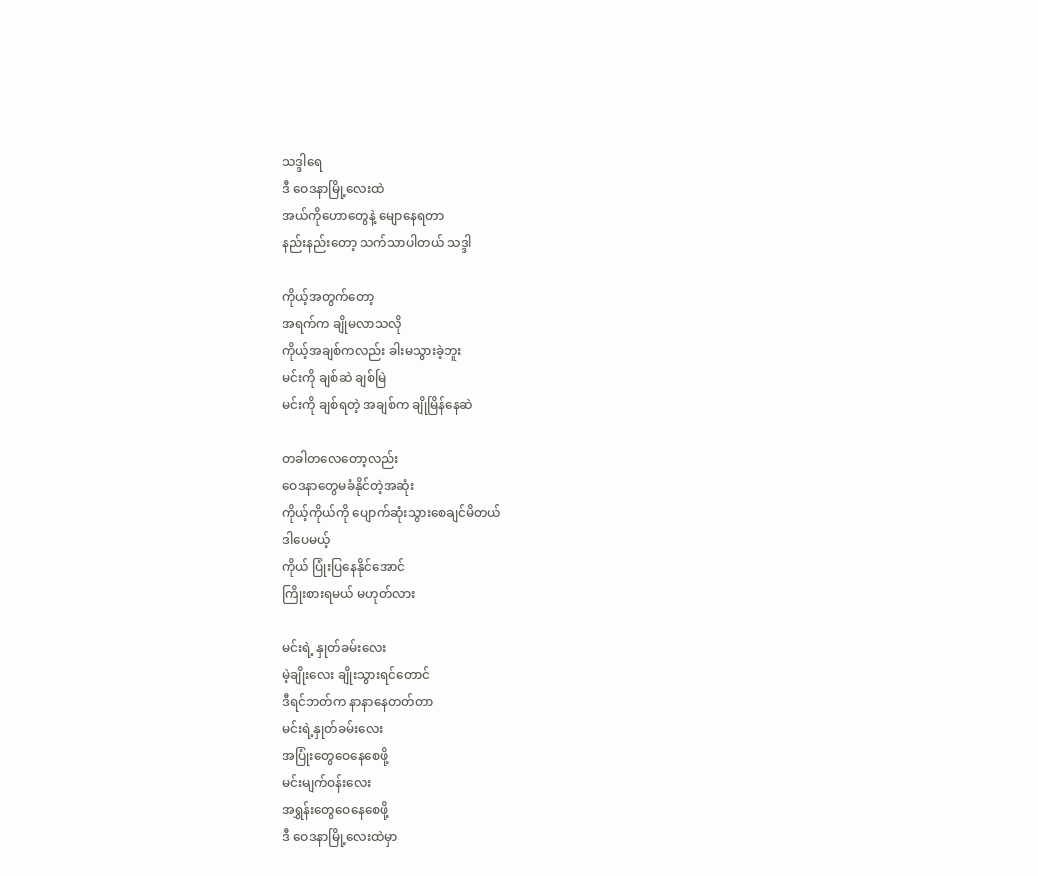သဒ္ဒါရေ
ဒီ ဝေဒနာမြို့လေးထဲ
အယ်ကိုဟောတွေနဲ့ မျောနေရတာ
နည်းနည်းတော့ သက်သာပါတယ် သဒ္ဒါ

ကိုယ့်အတွက်တော့
အရက်က ချိုမလာသလို
ကိုယ့်အချစ်ကလည်း ခါးမသွားခဲ့ဘူး
မင်းကို ချစ်ဆဲ ချစ်မြဲ
မင်းကို ချစ်ရတဲ့ အချစ်က ချိုမြိန်နေဆဲ

တခါတလေတော့လည်း
ဝေဒနာတွေမခံနိုင်တဲ့အဆုံး
ကိုယ့်ကိုယ်ကို ပျောက်ဆုံးသွားစေချင်မိတယ်
ဒါပေမယ့်
ကိုယ် ပြုံးပြနေနိုင်အောင်
ကြိုးစားရမယ် မဟုတ်လား

မင်းရဲ့ နှုတ်ခမ်းလေး
မဲ့ချိုးလေး ချိုးသွားရင်တောင်
ဒီရင်ဘတ်က နာနာနေတတ်တာ
မင်းရဲ့နှုတ်ခမ်းလေး
အပြုံးတွေဝေနေစေဖို့
မင်းမျက်ဝန်းလေး
အရွှန်းတွေဝေနေစေဖို့
ဒီ ဝေဒနာမြို့လေးထဲမှာ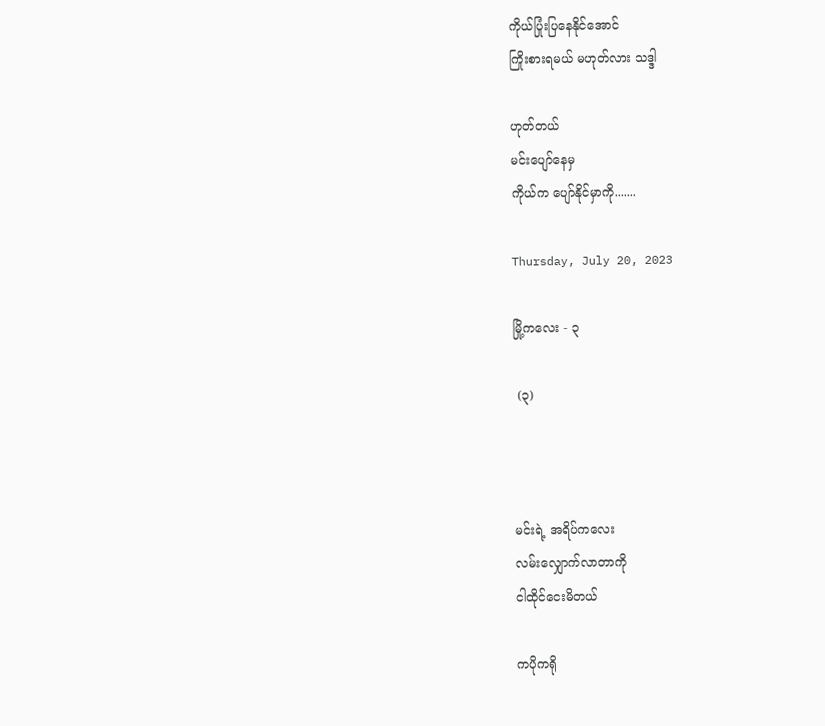ကိုယ်ပြုံးပြနေနိုင်အောင်
ကြိုးစားရမယ် မဟုတ်လား သဒ္ဒါ

ဟုတ်တယ်
မင်းပျော်နေမှ
ကိုယ်က ပျော်နိုင်မှာကို.......

Thursday, July 20, 2023

မြို့ကလေး - ၃

 (၃)



မင်းရဲ့ အရိပ်ကလေး
လမ်းလျှောက်လာတာကို
ငါထိုင်ငေးမိတယ်

ကပိုကရို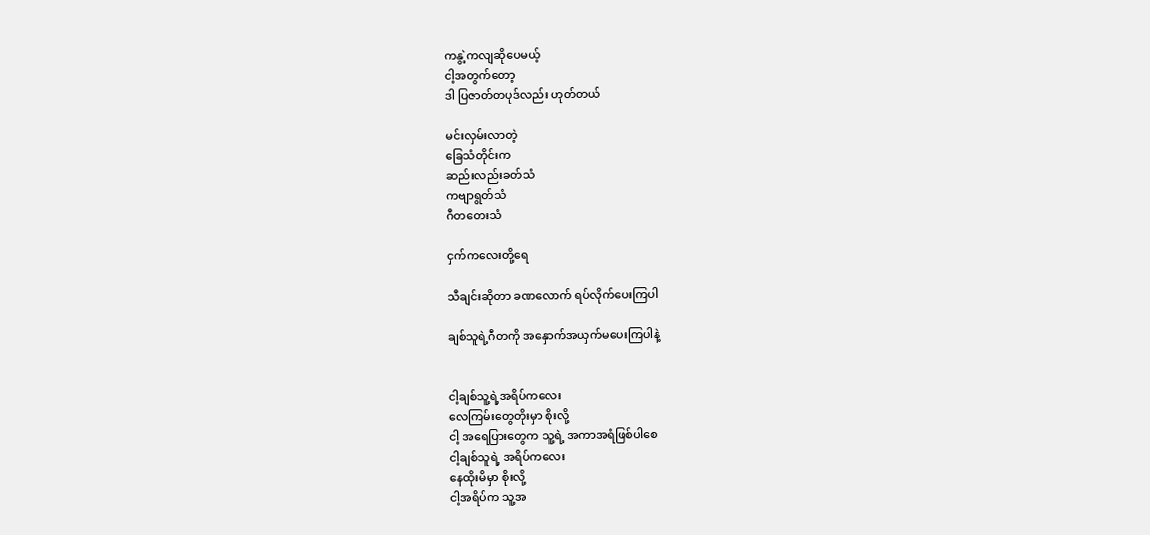ကနွဲ့ကလျဆိုပေမယ့်
ငါ့အတွက်တော့
ဒါ ပြဇာတ်တပုဒ်လည်း ဟုတ်တယ်

မင်းလှမ်းလာတဲ့
ခြေသံတိုင်းက
ဆည်းလည်းခတ်သံ
ကဗျာရွတ်သံ
ဂီတတေးသံ

ငှက်ကလေးတို့ရေ

သီချင်းဆိုတာ ခဏလောက် ရပ်လိုက်ပေးကြပါ

ချစ်သူရဲ့ဂီတကို အနှောက်အယှက်မပေးကြပါနဲ့


ငါ့ချစ်သူ့ရဲ့အရိပ်ကလေး
လေကြမ်းတွေတိုးမှာ စိုးလို့
ငါ့ အရေပြားတွေက သူ့ရဲ့ အကာအရံဖြစ်ပါစေ
ငါ့ချစ်သူရဲ့ အရိပ်ကလေး
နေထိုးမိမှာ စိုးလို့
ငါ့အရိပ်က သူ့အ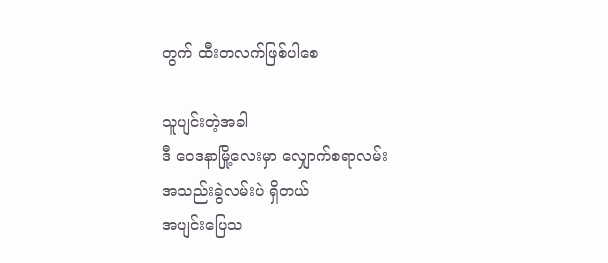တွက် ထီးတလက်ဖြစ်ပါစေ

သူပျင်းတဲ့အခါ
ဒီ ဝေဒနာမြို့လေးမှာ လျှောက်စရာလမ်း
အသည်းခွဲလမ်းပဲ ရှိတယ်
အပျင်းပြေသ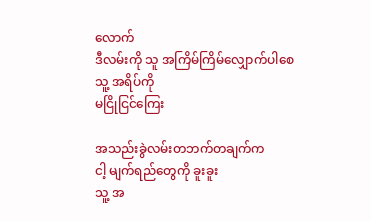လောက်
ဒီလမ်းကို သူ အကြိမ်ကြိမ်လျှောက်ပါစေ
သူ့ အရိပ်ကို
မငြိုငြင်ကြေး

အသည်းခွဲလမ်းတဘက်တချက်က
ငါ့ မျက်ရည်တွေကို ခူးခူး
သူ့ အ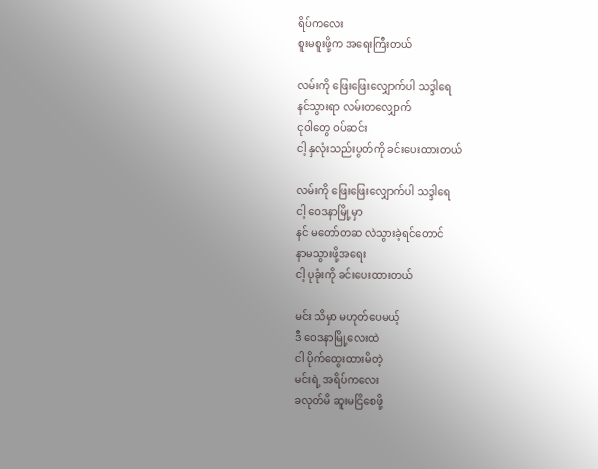ရိပ်ကလေး
စူးမစူးဖို့က အရေးကြီးတယ်

လမ်းကို ဖြေးဖြေးလျှောက်ပါ သဒ္ဒါရေ
နင်သွားရာ လမ်းတလျှောက်
ငုဝါတွေ ဝပ်ဆင်း
ငါ့ နှလုံးသည်းပွတ်ကို ခင်းပေးထားတယ်

လမ်းကို ဖြေးဖြေးလျှောက်ပါ သဒ္ဒါရေ
ငါ့ ဝေဒနာမြို့မှာ
နင် မတော်တဆ လဲသွားခဲ့ရင်တောင်
နာမသွားဖို့အရေး
ငါ့ ပုခုံးကို ခင်းပေးထားတယ်

မင်း သိမှာ မဟုတ်ပေမယ့်
ဒီ ဝေဒနာမြို့လေးထဲ
ငါ ပိုက်ထွေးထားမိတဲ့
မင်းရဲ့ အရိပ်ကလေး
ခလုတ်မိ ဆူးမငြိစေဖို့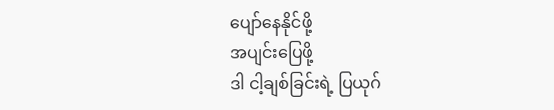ပျော်နေနိုင်ဖို့
အပျင်းပြေဖို့
ဒါ ငါ့ချစ်ခြင်းရဲ့ ပြယုဂ်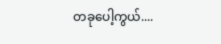တခုပေါ့ကွယ်....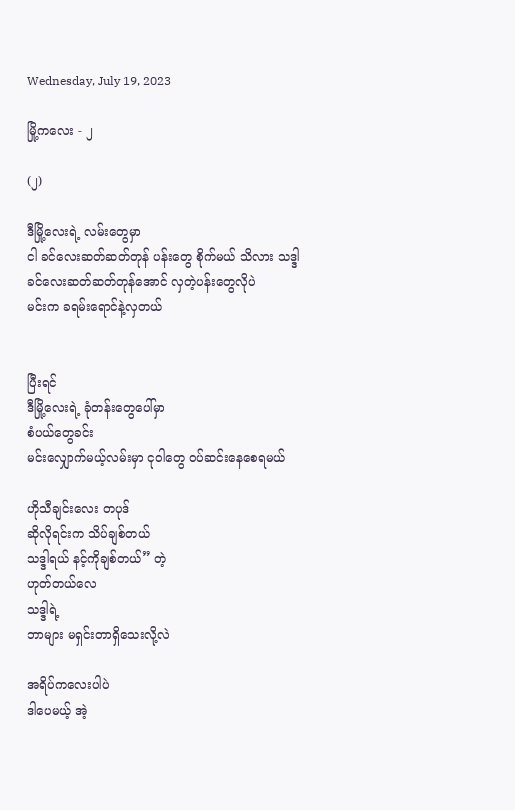Wednesday, July 19, 2023

မြို့ကလေး - ၂

(၂)

ဒီမြို့လေးရဲ့ လမ်းတွေမှာ
ငါ ခင်လေးဆတ်ဆတ်တုန် ပန်းတွေ စိုက်မယ် သိလား သဒ္ဒါ
ခင်လေးဆတ်ဆတ်တုန်အောင် လှတဲ့ပန်းတွေလိုပဲ
မင်းက ခရမ်းရောင်နဲ့လှတယ်


ပြီးရင်
ဒီမြို့လေးရဲ့ ခုံတန်းတွေပေါ်မှာ
စံပယ်တွေခင်း
မင်းလျှောက်မယ့်လမ်းမှာ ငုဝါတွေ ဝပ်ဆင်းနေစေရမယ်

ဟိုသီချင်းလေး တပုဒ်
ဆိုလိုရင်းက သိပ်ချစ်တယ်
သဒ္ဒါရယ် နင့်ကိုချစ်တယ်” တဲ့
ဟုတ်တယ်လေ
သဒ္ဒါရဲ့
ဘာများ မရှင်းတာရှိသေးလို့လဲ

အရိပ်ကလေးပါပဲ
ဒါပေမယ့် အဲ့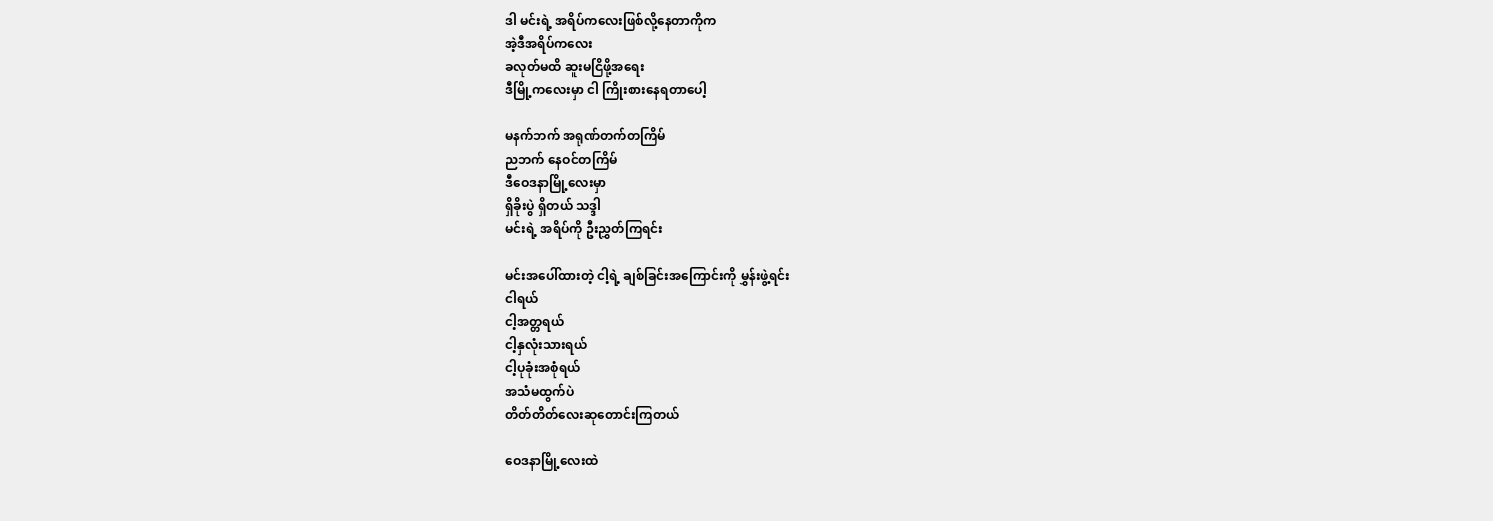ဒါ မင်းရဲ့ အရိပ်ကလေးဖြစ်လို့နေတာကိုက
အဲ့ဒီအရိပ်ကလေး
ခလုတ်မထိ ဆူးမငြိဖို့အရေး
ဒီမြို့ကလေးမှာ ငါ ကြိုးစားနေရတာပေါ့

မနက်ဘက် အရုဏ်တက်တကြိမ်
ညဘက် နေဝင်တကြိမ်
ဒီဝေဒနာမြို့လေးမှာ
ရှိခိုးပွဲ ရှိတယ် သဒ္ဒါ
မင်းရဲ့ အရိပ်ကို ဦးညွှတ်ကြရင်း

မင်းအပေါ်ထားတဲ့ ငါ့ရဲ့ ချစ်ခြင်းအကြောင်းကို မွှန်းဖွဲ့ရင်း
ငါရယ်
ငါ့အတ္တရယ်
ငါ့နှလုံးသားရယ်
ငါ့ပုခုံးအစုံရယ်
အသံမထွက်ပဲ
တိတ်တိတ်လေးဆုတောင်းကြတယ်

ဝေဒနာမြို့လေးထဲ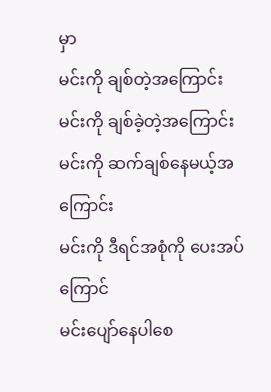မှာ
မင်းကို ချစ်တဲ့အကြောင်း
မင်းကို ချစ်ခဲ့တဲ့အကြောင်း
မင်းကို ဆက်ချစ်နေမယ့်အကြောင်း
မင်းကို ဒီရင်အစုံကို ပေးအပ်ကြောင်
မင်းပျော်နေပါစေ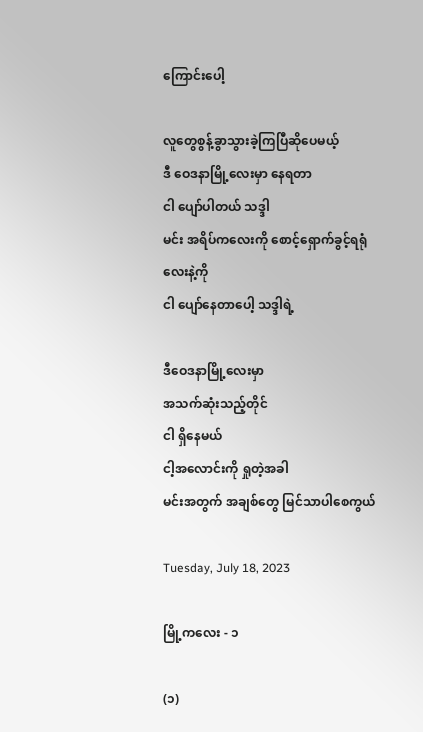ကြောင်းပေါ့

လူတွေစွန့်ခွာသွားခဲ့ကြပြီဆိုပေမယ့်
ဒီ ဝေဒနာမြို့လေးမှာ နေရတာ
ငါ ပျော်ပါတယ် သဒ္ဒါ
မင်း အရိပ်ကလေးကို စောင့်ရှောက်ခွင့်ရရုံလေးနဲ့ကို
ငါ ပျော်နေတာပေါ့ သဒ္ဒါရဲ့

ဒီဝေဒနာမြို့လေးမှာ
အသက်ဆုံးသည့်တိုင်
ငါ ရှိနေမယ်
ငါ့အလောင်းကို ရှုတဲ့အခါ
မင်းအတွက် အချစ်တွေ မြင်သာပါစေကွယ်

Tuesday, July 18, 2023

မြို့ကလေး - ၁

(၁)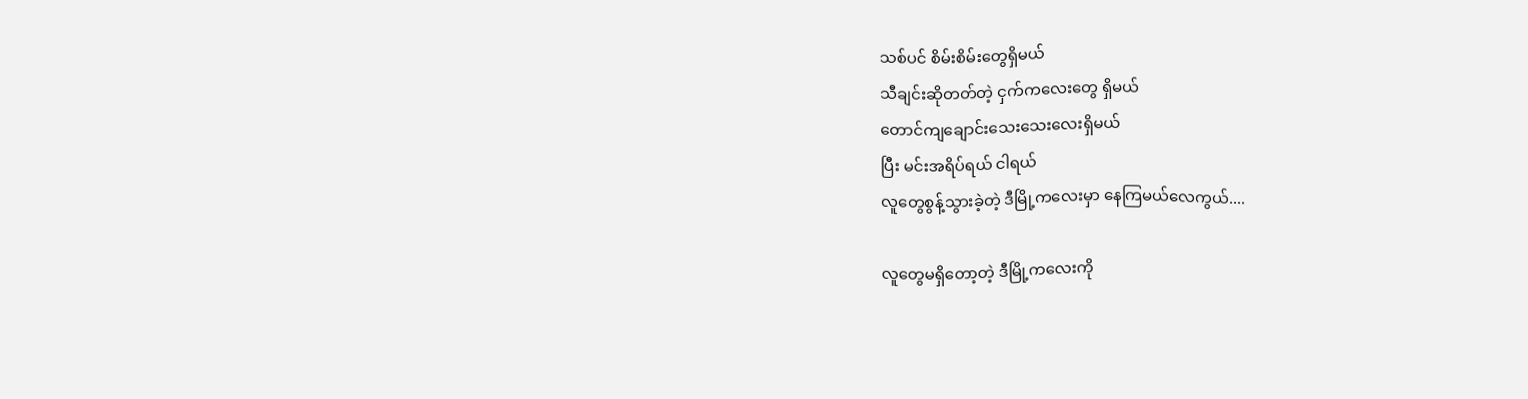သစ်ပင် စိမ်းစိမ်းတွေရှိမယ်
သီချင်းဆိုတတ်တဲ့ ငှက်ကလေးတွေ ရှိမယ်
တောင်ကျချောင်းသေးသေးလေးရှိမယ်
ပြီး မင်းအရိပ်ရယ် ငါရယ်
လူတွေစွန့်သွားခဲ့တဲ့ ဒီမြို့ကလေးမှာ နေကြမယ်လေကွယ်....

လူတွေမရှိတော့တဲ့ ဒီမြို့ကလေးကို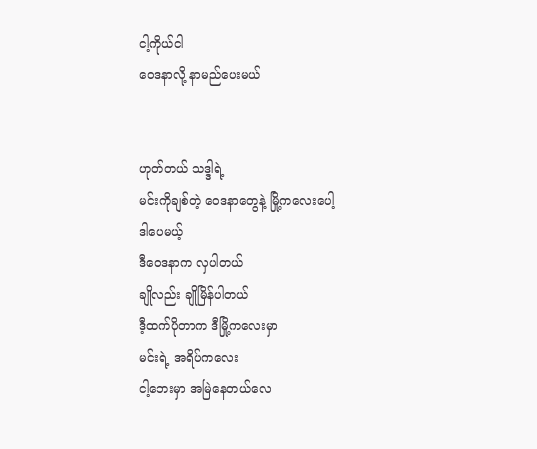ငါ့ကိုယ်ငါ
ဝေဒနာလို့ နာမည်ပေးမယ်


ဟုတ်တယ် သဒ္ဒါရဲ့
မင်းကိုချစ်တဲ့ ဝေဒနာတွေနဲ့ မြို့ကလေးပေါ့
ဒါပေမယ့်
ဒီဝေဒနာက လှပါတယ်
ချိုလည်း ချိုမြိန်ပါတယ်
ဒီ့ထက်ပိုတာက ဒီမြို့ကလေးမှာ
မင်းရဲ့ အရိပ်ကလေး
ငါ့ဘေးမှာ အမြဲနေတယ်လေ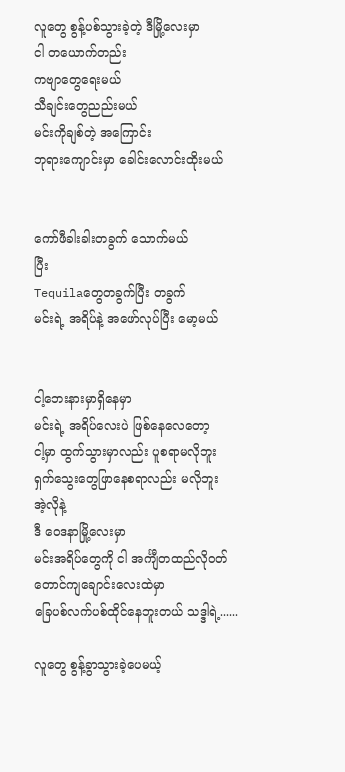လူတွေ စွန့်ပစ်သွားခဲ့တဲ့ ဒီမြို့လေးမှာ
ငါ တယောက်တည်း
ကဗျာတွေရေးမယ်
သီချင်းတွေညည်းမယ်
မင်းကိုချစ်တဲ့ အကြောင်း
ဘုရားကျောင်းမှာ ခေါင်းလောင်းထိုးမယ်


ကော်ဖီခါးခါးတခွက် သောက်မယ်
ပြီး
Tequilaတွေတခွက်ပြီး တခွက်
မင်းရဲ့ အရိပ်နဲ့ အဖော်လုပ်ပြီး မော့မယ်


ငါ့ဘေးနားမှာရှိနေမှာ
မင်းရဲ့ အရိပ်လေးပဲ ဖြစ်နေလေတော့
ငါ့မှာ ထွက်သွားမှာလည်း ပူစရာမလိုဘူး
ရှက်သွေးတွေဖြာနေစရာလည်း မလိုဘူး
အဲ့လိုနဲ့
ဒီ ဝေဒနာမြို့လေးမှာ
မင်းအရိပ်တွေကို ငါ အင်္ကျီတထည်လိုဝတ်
တောင်ကျချောင်းလေးထဲမှာ
ခြေပစ်လက်ပစ်ထိုင်နေဘူးတယ် သဒ္ဒါရဲ့......

လူတွေ စွန့်ခွာသွားခဲ့ပေမယ့်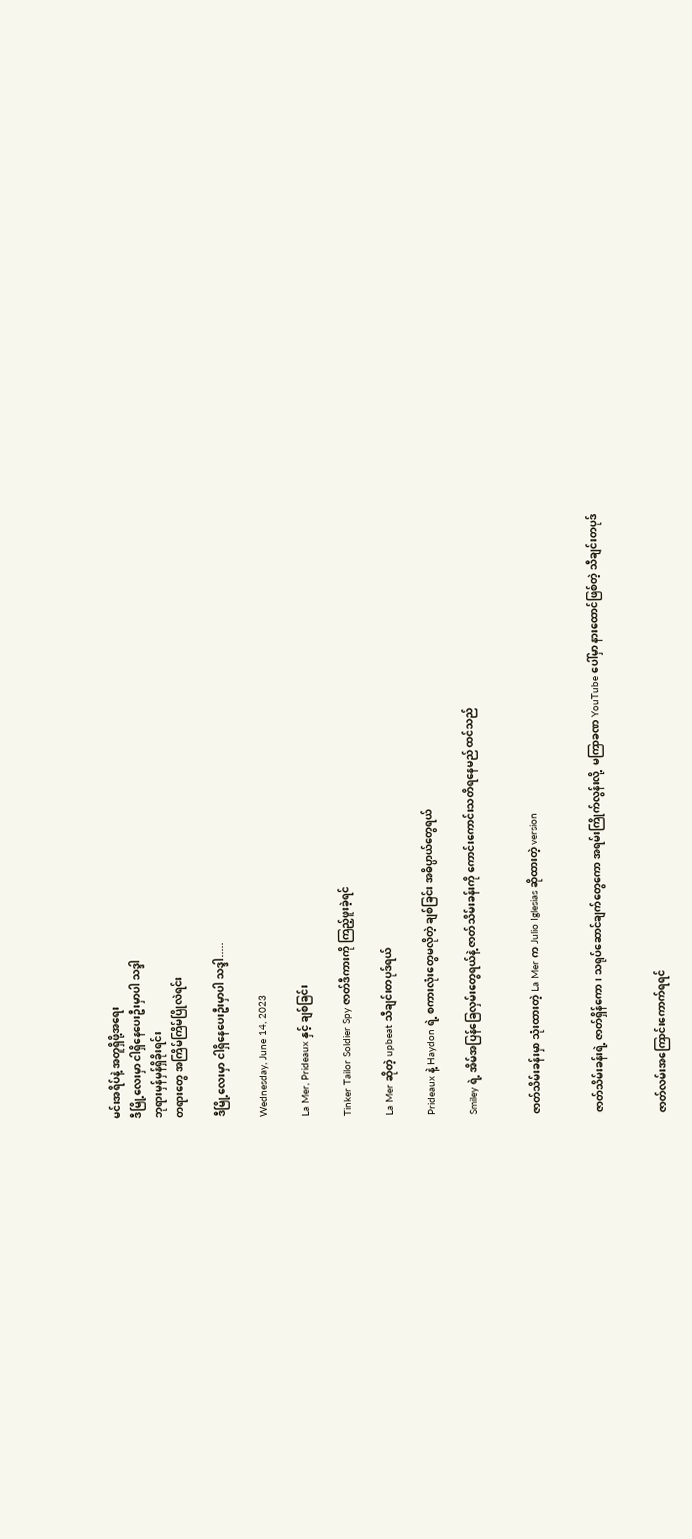မင်းအရိပ်နဲ့ အတူရှိဖို့အရေး
ဒီမြို့လေးမှာ ငါရှိနေပေးဦးမှာပါ သဒ္ဒါ
ဘုရားမှန်မှန်ရှိခိုးရင်း
တရားတွေ အကြိမ်ကြိမ်ပြိုလဲရင်း

ဒီမြို့လေးမှာ ငါရှိနေပေးဦးမှာပါ သဒ္ဒါ.....

Wednesday, June 14, 2023

La Mer, Prideaux နှင့် ချစ်ခြင်း

Tinker Tailor Soldier Spy ဇာတ်ဒီကားကို ကြည့်ဖူးခဲ့ရင်

La Mer ဆိုတဲ့ upbeat သီချင်းတပုဒ်ရယ်

Prideaux နဲ့ Haydon ရဲ့ စကားလုံးတွေမလိုတဲ့ ချစ်ခြင်း အဓိပ္ပာယ်တွေရယ်

Smiley ရဲ့ အိမ်အပြန်ခြေလှမ်းတွေရယ်နဲ့ ဇာတ်သိမ်းခန်းကို ကောင်းကောင်းသတိရနေမည် ထင်သည်


ဇာတ်သိမ်းခန်းမှာ သုံးထားတဲ့ La Mer က Julio Iglesias ဆိုထားတဲ့ version


ဇာတ်သိမ်းခန်းရဲ့ ဇာတ်ရှိန်ကော၊ သရုပ်ဆောင်ချက်တွေကော အရမ်းကြိုက်လွန်းလို့  မကြာခဏ YouTube ပေါ်မှာ နားထောင်ဖြစ်တဲ့ သီချင်းတပုဒ်


ဇာတ်လမ်းအကြောင်းကောက်ရရင်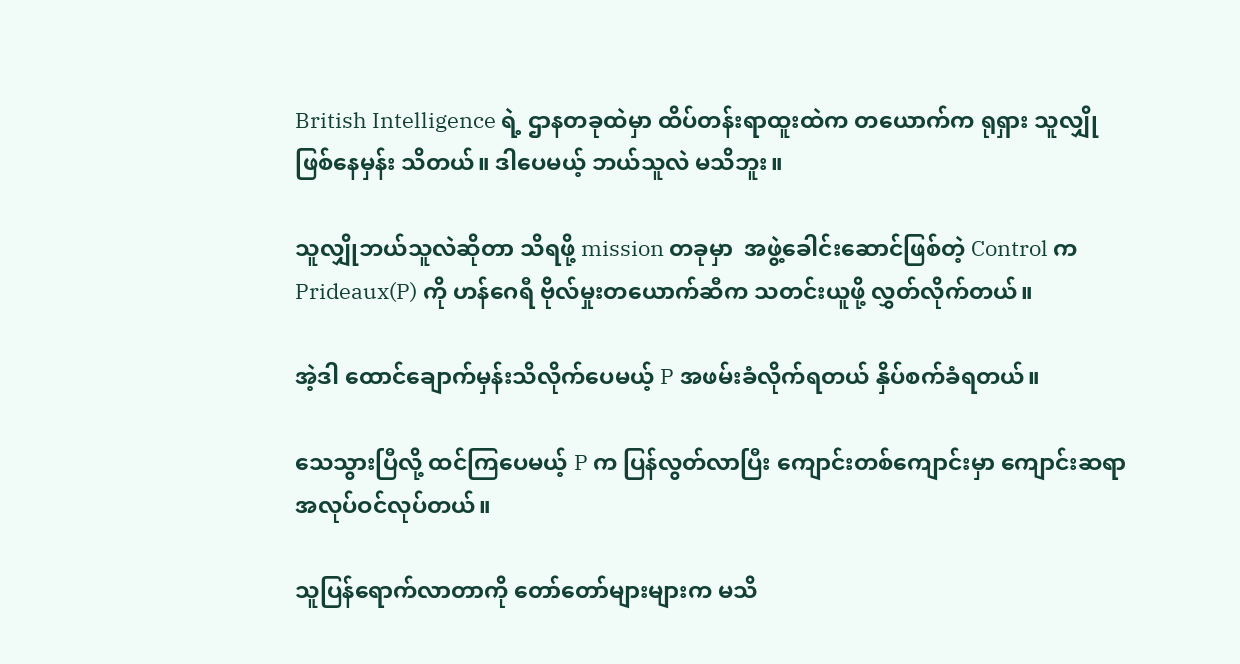British Intelligence ရဲ့ ဌာနတခုထဲမှာ ထိပ်တန်းရာထူးထဲက တယောက်က ရုရှား သူလျှို ဖြစ်နေမှန်း သိတယ်။ ဒါပေမယ့် ဘယ်သူလဲ မသိဘူး။

သူလျှိုဘယ်သူလဲဆိုတာ သိရဖို့ mission တခုမှာ  အဖွဲ့ခေါင်းဆောင်ဖြစ်တဲ့ Control က Prideaux(P) ကို ဟန်ဂေရီ ဗိုလ်မှုးတယောက်ဆီက သတင်းယူဖို့ လွှတ်လိုက်တယ်။

အဲ့ဒါ ထောင်ချောက်မှန်းသိလိုက်ပေမယ့် P အဖမ်းခံလိုက်ရတယ် နှိပ်စက်ခံရတယ်။

သေသွားပြီလို့ ထင်ကြပေမယ့် P က ပြန်လွတ်လာပြီး ကျောင်းတစ်ကျောင်းမှာ ကျောင်းဆရာအလုပ်ဝင်လုပ်တယ်။

သူပြန်ရောက်လာတာကို တော်တော်များများက မသိ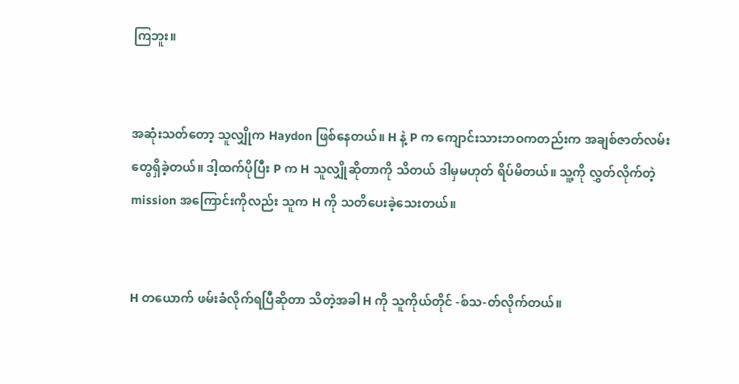ကြဘူး။


အဆုံးသတ်တော့ သူလျှိုက Haydon ဖြစ်နေတယ်။ H နဲ့ P က ကျောင်းသားဘဝကတည်းက အချစ်ဇာတ်လမ်းတွေရှိခဲ့တယ်။ ဒါ့ထက်ပိုပြီး P က H သူလျှိုဆိုတာကို သိတယ် ဒါမှမဟုတ် ရိပ်မိတယ်။ သူ့ကို လွှတ်လိုက်တဲ့ mission အကြောင်းကိုလည်း သူက H ကို သတိပေးခဲ့သေးတယ်။


H တယောက် ဖမ်းခံလိုက်ရပြီဆိုတာ သိတဲ့အခါ H ကို သူကိုယ်တိုင် -စ်သ-တ်လိုက်တယ်။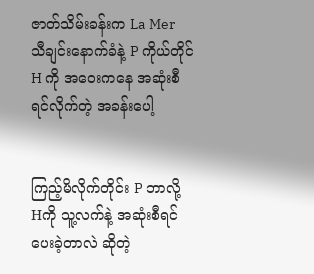ဇာတ်သိမ်းခန်းက La Mer သီချင်းနောက်ခံနဲ့ P ကိုယ်တိုင် H ကို အဝေးကနေ အဆုံးစီရင်လိုက်တဲ့ အခန်းပေါ့


ကြည့်မိလိုက်တိုင်း P ဘာလို့ Hကို သူ့လက်နဲ့ အဆုံးစီရင်ပေးခဲ့တာလဲ ဆိုတဲ့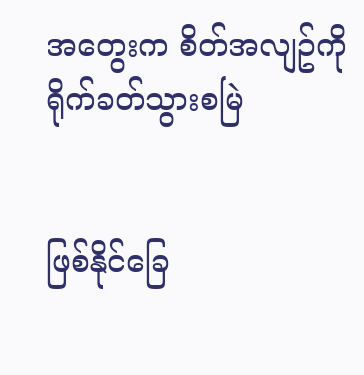အတွေးက စိတ်အလျဥ်ကို ရိုက်ခတ်သွားစမြဲ


ဖြစ်နိုင်ခြေ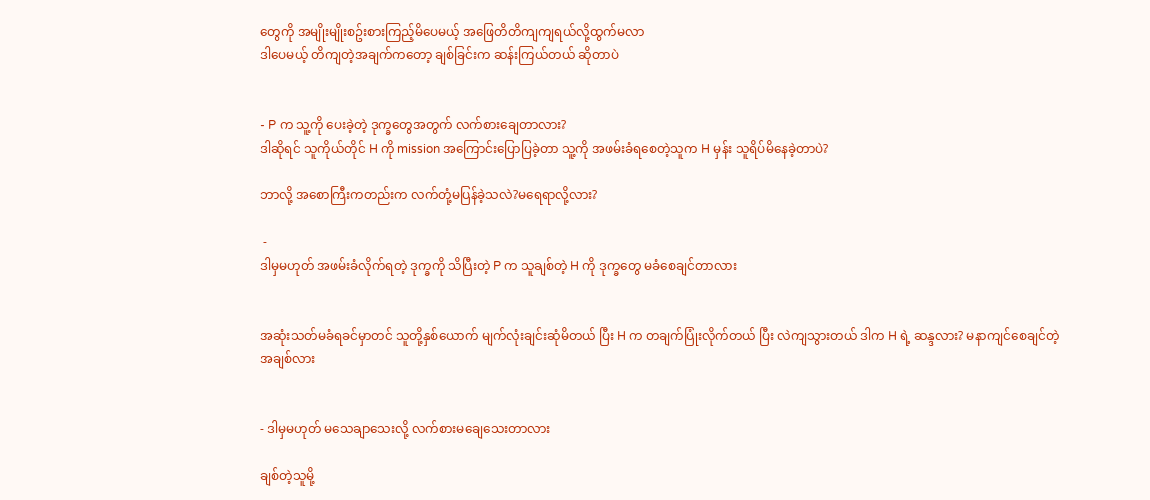တွေကို အမျိုးမျိုးစဥ်းစားကြည့်မိပေမယ့် အဖြေတိတိကျကျရယ်လို့ထွက်မလာ
ဒါပေမယ့် တိကျတဲ့အချက်ကတော့ ချစ်ခြင်းက ဆန်းကြယ်တယ် ဆိုတာပဲ


- P က သူ့ကို ပေးခဲ့တဲ့ ဒုက္ခတွေအတွက် လက်စားချေတာလား?
ဒါဆိုရင် သူကိုယ်တိုင် H ကို mission အကြောင်းပြောပြခဲ့တာ သူ့ကို အဖမ်းခံရစေတဲ့သူက H မှန်း သူရိပ်မိနေခဲ့တာပဲ?

ဘာလို့ အစောကြီးကတည်းက လက်တုံ့မပြန်ခဲ့သလဲ?မရေရာလို့လား?

 -
ဒါမှမဟုတ် အဖမ်းခံလိုက်ရတဲ့ ဒုက္ခကို သိပြီးတဲ့ P က သူချစ်တဲ့ H ကို ဒုက္ခတွေ မခံစေချင်တာလား


အဆုံးသတ်မခံရခင်မှာတင် သူတို့နှစ်ယောက် မျက်လုံးချင်းဆုံမိတယ် ပြီး H က တချက်ပြုံးလိုက်တယ် ပြီး လဲကျသွားတယ် ဒါက H ရဲ့ ဆန္ဒလား? မနာကျင်စေချင်တဲ့ အချစ်လား


- ဒါမှမဟုတ် မသေချာသေးလို့ လက်စားမချေသေးတာလား

ချစ်တဲ့သူမို့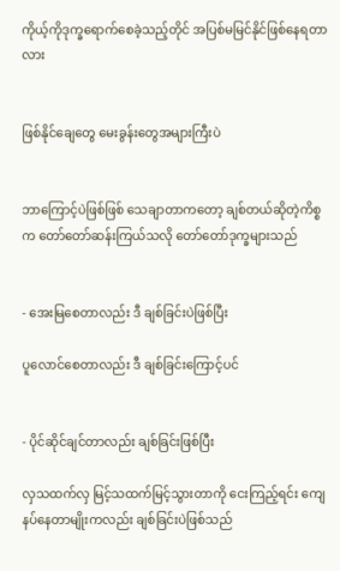ကိုယ့်ကိုဒုက္ခရောက်စေခဲ့သည့်တိုင် အပြစ်မမြင်နိုင်ဖြစ်နေရတာလား


ဖြစ်နိုင်ချေတွေ မေးခွန်းတွေအများကြီးပဲ


ဘာကြောင့်ပဲဖြစ်ဖြစ် သေချာတာကတော့ ချစ်တယ်ဆိုတဲ့ကိစ္စက တော်တော်ဆန်းကြယ်သလို တော်တော်ဒုက္ခများသည်


- အေးမြစေတာလည်း ဒီ ချစ်ခြင်းပဲဖြစ်ပြီး

ပူလောင်စေတာလည်း ဒီ ချစ်ခြင်းကြောင့်ပင်


- ပိုင်ဆိုင်ချင်တာလည်း ချစ်ခြင်းဖြစ်ပြီး

လှသထက်လှ မြင့်သထက်မြင့်သွားတာကို ငေးကြည့်ရင်း ကျေနပ်နေတာမျိုးကလည်း ချစ်ခြင်းပဲဖြစ်သည်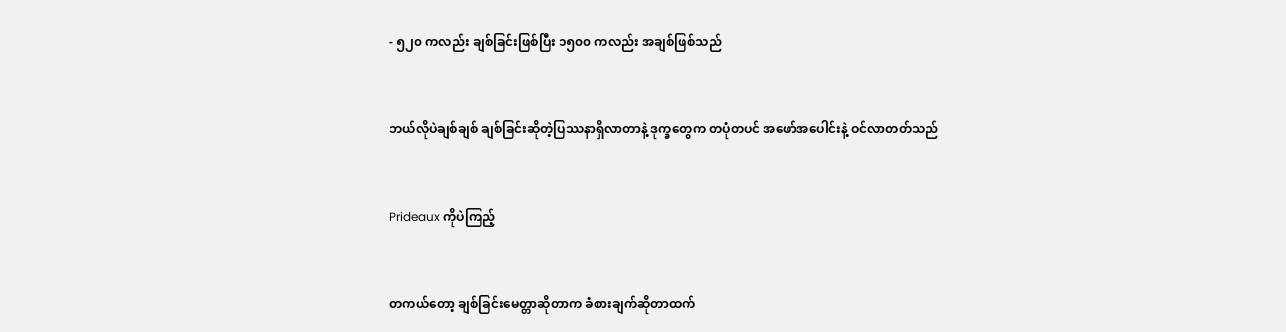- ၅၂၀ ကလည်း ချစ်ခြင်းဖြစ်ပြီး ၁၅၀၀ ကလည်း အချစ်ဖြစ်သည်


ဘယ်လိုပဲချစ်ချစ် ချစ်ခြင်းဆိုတဲ့ပြဿနာရှိလာတာနဲ့ ဒုက္ခတွေက တပုံတပင် အဖော်အပေါင်းနဲ့ ဝင်လာတတ်သည်


Prideaux ကိုပဲကြည့်


တကယ်တော့ ချစ်ခြင်းမေတ္တာဆိုတာက ခံစားချက်ဆိုတာထက်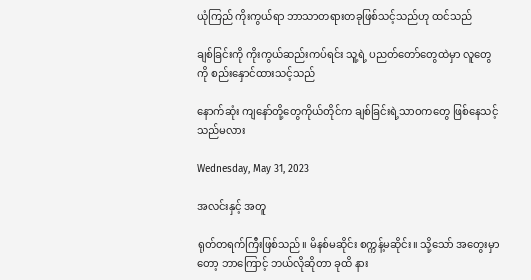ယုံကြည် ကိုးကွယ်ရာ ဘာသာတရားတခုဖြစ်သင့်သည်ဟု ထင်သည်

ချစ်ခြင်းကို ကိုးကွယ်ဆည်းကပ်ရင်း သူ့ရဲ့ ပညတ်တော်တွေထဲမှာ လူတွေကို စည်းနှောင်ထားသင့်သည်

နောက်ဆုံး ကျနော်တို့တွေကိုယ်တိုင်က ချစ်ခြင်းရဲ့သာဝကတွေ ဖြစ်နေသင့်သည်မလား

Wednesday, May 31, 2023

အလင်းနှင့် အတူ

ရုတ်တရက်ကြီးဖြစ်သည်။ မိနစ်မဆိုင်း စက္ကန့်မဆိုင်း။ သို့သော် အတွေးမှာတော့ ဘာကြောင့် ဘယ်လိုဆိုတာ ခုထိ နား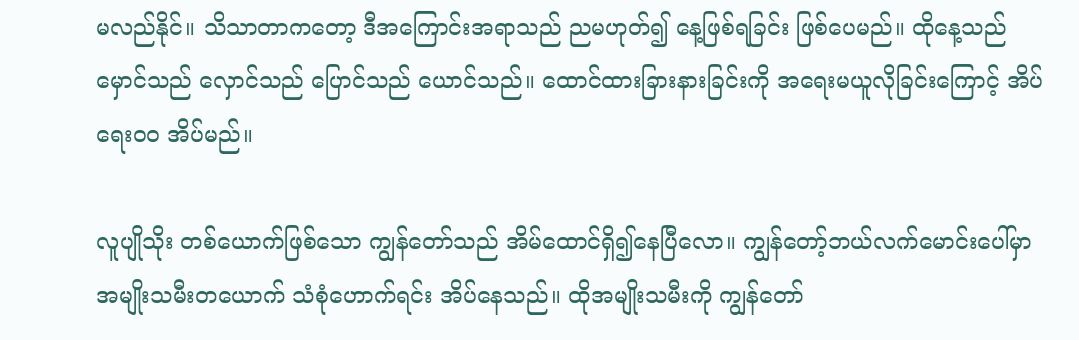မလည်နိုင်။ သိသာတာကတော့ ဒီအကြောင်းအရာသည် ညမဟုတ်၍ နေ့ဖြစ်ရခြင်း ဖြစ်ပေမည်။ ထိုနေ့သည် မှောင်သည် လှောင်သည် ပြောင်သည် ယောင်သည်။ ထောင်ထားခြားနားခြင်းကို အရေးမယူလိုခြင်းကြောင့် အိပ်ရေးဝဝ အိပ်မည်။

လူပျိုသိုး တစ်ယောက်ဖြစ်သော ကျွန်တော်သည် အိမ်ထောင်ရှိ၍နေပြီလော။ ကျွန်တော့်ဘယ်လက်မောင်းပေါ်မှာ အမျိုးသမီးတယောက် သံစုံဟောက်ရင်း အိပ်နေသည်။ ထိုအမျိုးသမီးကို ကျွန်တော်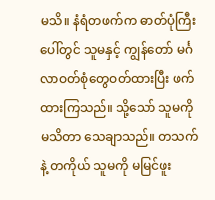မသိ။ နံရံတဖက်က ဓာတ်ပုံကြီးပေါ်တွင် သူမနှင့် ကျွန်တော် မင်္ဂလာဝတ်စုံတွေဝတ်ထားပြီး ဖက်ထားကြသည်။ သို့သော် သူမကို မသိတာ သေချာသည်။ တသက်နဲ့ တကိုယ် သူမကို မမြင်ဖူး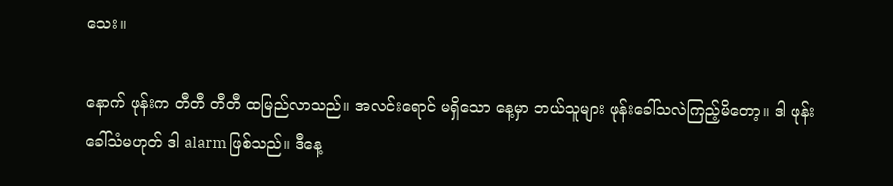သေး။

နောက် ဖုန်းက တီတီ တီတီ ထမြည်လာသည်။ အလင်းရောင် မရှိသော နေ့မှာ ဘယ်သူများ ဖုန်းခေါ်သလဲကြည့်မိတော့။ ဒါ ဖုန်းခေါ်သံမဟုတ် ဒါ alarm ဖြစ်သည်။ ဒီနေ့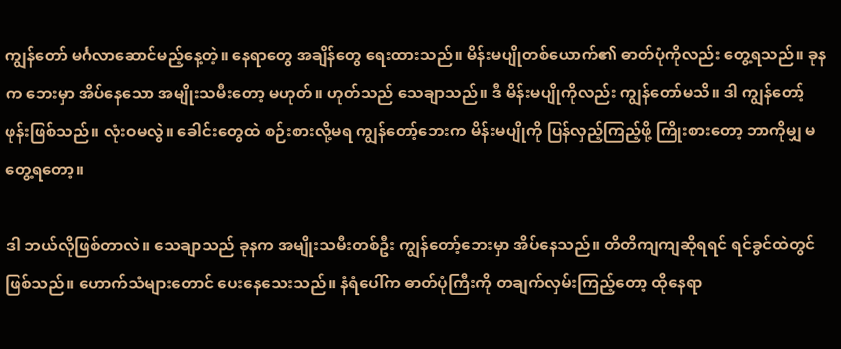ကျွန်တော် မင်္ဂလာဆောင်မည့်နေ့တဲ့။ နေရာတွေ အချိန်တွေ ရေးထားသည်။ မိန်းမပျိုတစ်ယောက်၏ ဓာတ်ပုံကိုလည်း တွေ့ရသည်။ ခုနက ဘေးမှာ အိပ်နေသော အမျိုးသမီးတော့ မဟုတ်။ ဟုတ်သည် သေချာသည်။ ဒီ မိန်းမပျိုကိုလည်း ကျွန်တော်မသိ။ ဒါ ကျွန်တော့်ဖုန်းဖြစ်သည်။ လုံးဝမလွဲ။ ခေါင်းတွေထဲ စဉ်းစားလို့မရ ကျွန်တော့်ဘေးက မိန်းမပျိုကို ပြန်လှည့်ကြည့်ဖို့ ကြိုးစားတော့ ဘာကိုမျှ မတွေ့ရတော့။

ဒါ ဘယ်လိုဖြစ်တာလဲ။ သေချာသည် ခုနက အမျိုးသမီးတစ်ဦး ကျွန်တော့်ဘေးမှာ အိပ်နေသည်။ တိတိကျကျဆိုရရင် ရင်ခွင်ထဲတွင်ဖြစ်သည်။ ဟောက်သံများတောင် ပေးနေသေးသည်။ နံရံပေါ်က ဓာတ်ပုံကြီးကို တချက်လှမ်းကြည့်တော့ ထိုနေရာ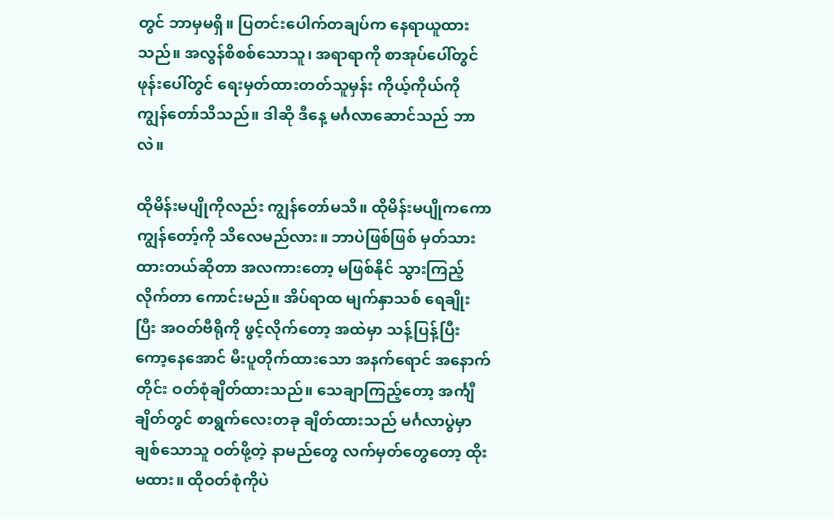တွင် ဘာမှမရှိ။ ပြတင်းပေါက်တချပ်က နေရာယူထားသည်။ အလွန်စိစစ်သောသူ၊ အရာရာကို စာအုပ်ပေါ်တွင် ဖုန်းပေါ်တွင် ရေးမှတ်ထားတတ်သူမှန်း ကိုယ့်ကိုယ်ကို ကျွန်တော်သိသည်။ ဒါဆို ဒီနေ့ မင်္ဂလာဆောင်သည် ဘာလဲ။

ထိုမိန်းမပျိုကိုလည်း ကျွန်တော်မသိ။ ထိုမိန်းမပျိုကကော ကျွန်တော့်ကို သိလေမည်လား။ ဘာပဲဖြစ်ဖြစ် မှတ်သားထားတယ်ဆိုတာ အလကားတော့ မဖြစ်နိုင် သွားကြည့်လိုက်တာ ကောင်းမည်။ အိပ်ရာထ မျက်နှာသစ် ရေချိုး ပြီး အဝတ်ဗီရိုကို ဖွင့်လိုက်တော့ အထဲမှာ သန့်ပြန့်ပြီး ကော့နေအောင် မီးပူတိုက်ထားသော အနက်ရောင် အနောက်တိုင်း ဝတ်စုံချိတ်ထားသည်။ သေချာကြည့်တော့ အင်္ကျီချိတ်တွင် စာရွက်လေးတခု ချိတ်ထားသည် မင်္ဂလာပွဲမှာ ချစ်သောသူ ဝတ်ဖို့တဲ့ နာမည်တွေ လက်မှတ်တွေတော့ ထိုးမထား။ ထိုဝတ်စုံကိုပဲ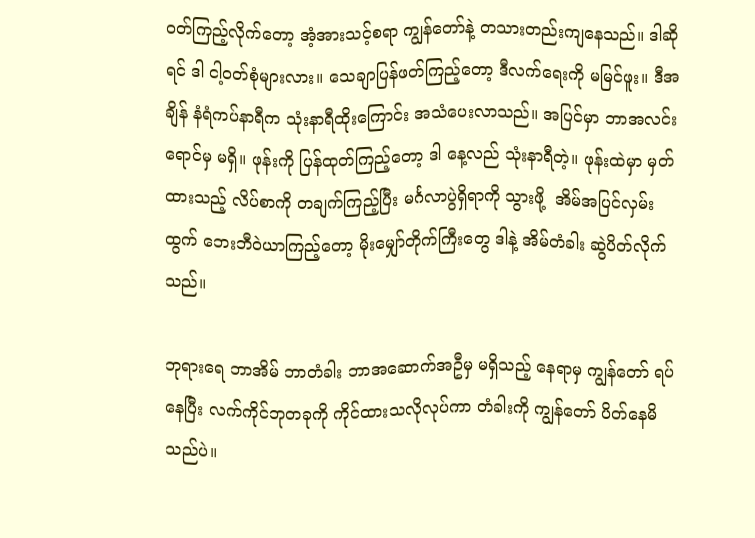ဝတ်ကြည့်လိုက်တော့ အံ့အားသင့်စရာ ကျွန်တော်နဲ့ တသားတည်းကျနေသည်။ ဒါဆိုရင် ဒါ ငါ့ဝတ်စုံများလား။ သေချာပြန်ဖတ်ကြည့်တော့ ဒီလက်ရေးကို မမြင်ဖူး။ ဒီအချိန် နံရံကပ်နာရီက သုံးနာရီထိုးကြောင်း အသံပေးလာသည်။ အပြင်မှာ ဘာအလင်းရောင်မှ မရှိ။ ဖုန်းကို ပြန်ထုတ်ကြည့်တော့ ဒါ နေ့လည် သုံးနာရီတဲ့။ ဖုန်းထဲမှာ မှတ်ထားသည့် လိပ်စာကို တချက်ကြည့်ပြီး မင်္ဂလာပွဲရှိရာကို သွားဖို့  အိမ်အပြင်လှမ်းထွက် ဘေးဘီဝဲယာကြည့်တော့ မိုးမျှော်တိုက်ကြီးတွေ ဒါနဲ့ အိမ်တံခါး ဆွဲပိတ်လိုက်သည်။

ဘုရားရေ ဘာအိမ် ဘာတံခါး ဘာအဆောက်အဦမှ မရှိသည့် နေရာမှ ကျွန်တော် ရပ်နေပြီး လက်ကိုင်ဘုတခုကို ကိုင်ထားသလိုလုပ်ကာ တံခါးကို ကျွန်တော် ပိတ်နေမိသည်ပဲ။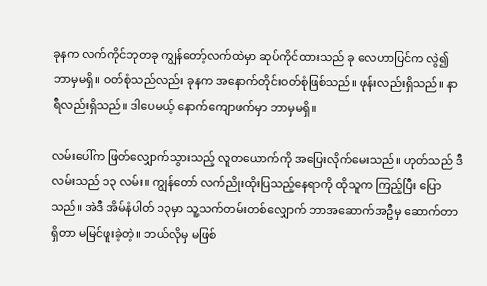ခုနက လက်ကိုင်ဘုတခု ကျွန်တော့်လက်ထဲမှာ ဆုပ်ကိုင်ထားသည် ခု လေဟာပြင်က လွဲ၍ ဘာမှမရှိ။ ဝတ်စုံသည်လည်း ခုနက အနောက်တိုင်းဝတ်စုံဖြစ်သည်။ ဖုန်းလည်းရှိသည်။ နာရီလည်းရှိသည်။ ဒါပေမယ့် နောက်ကျောဖက်မှာ ဘာမှမရှိ။

လမ်းပေါ်က ဖြတ်လျှောက်သွားသည့် လူတယောက်ကို အပြေးလိုက်မေးသည်။ ဟုတ်သည် ဒီလမ်းသည် ၁၃ လမ်း။ ကျွန်တော် လက်ညိုးထိုးပြသည့်နေရာကို ထိုသူက ကြည့်ပြီး ပြောသည်။ အဲဒီ အိမ်နံပါတ် ၁၃မှာ သူ့သက်တမ်းတစ်လျှောက် ဘာအဆောက်အဦမှ ဆောက်တာ ရှိတာ မမြင်ဖူးခဲ့တဲ့။ ဘယ်လိုမှ မဖြစ်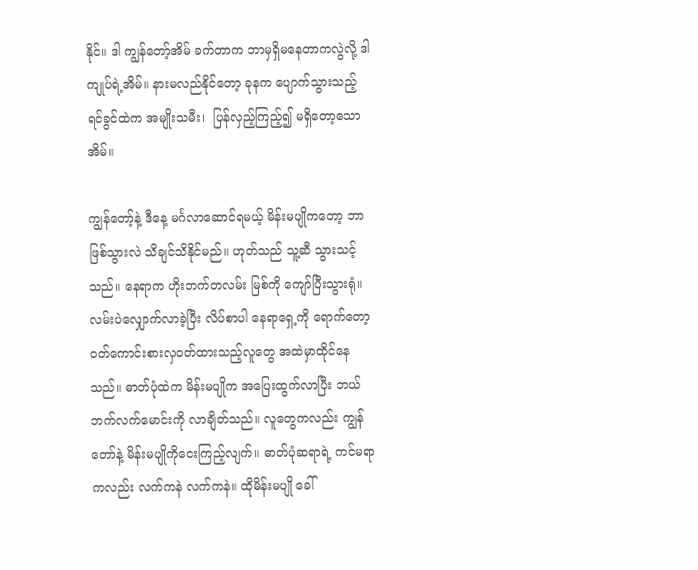နိုင်။ ဒါ ကျွန်တော့်အိမ် ခက်တာက ဘာမှရှိမနေတာကလွဲလို့ ဒါ ကျုပ်ရဲ့အိမ်။ နားမလည်နိုင်တော့ ခုနက ပျောက်သွားသည့် ရင်ခွင်ထဲက အမျိုးသမီး၊  ပြန်လှည့်ကြည့်၍ မရှိတော့သော အိမ်။

ကျွန်တော့်နဲ့ ဒီနေ့ မင်္ဂလာဆောင်ရမယ့် မိန်းမပျိုကတော့ ဘာဖြစ်သွားလဲ သိချင်သိနိုင်မည်။ ဟုတ်သည် သူ့ဆီ သွားသင့်သည်။ နေရာက ဟိုးဘက်တလမ်း မြစ်ကို ကျော်ပြီးသွားရုံ။ လမ်းပဲလျှောက်လာခဲ့ပြီး လိပ်စာပါ နေရာရှေ့ကို ရောက်တော့ ဝတ်ကောင်းစားလှဝတ်ထားသည့်လူတွေ အထဲမှာထိုင်နေသည်။ ဓာတ်ပုံထဲက မိန်းမပျိုက အပြေးထွက်လာပြီး ဘယ်ဘက်လက်မောင်းကို လာချိတ်သည်။ လူတွေကလည်း ကျွန်တော်နဲ့ မိန်းမပျိုကိုငေးကြည့်လျက်။ ဓာတ်ပုံဆရာရဲ့ ကင်မရာကလည်း လက်ကနဲ လက်ကနဲ။ ထိုမိန်းမပျို ခေါ်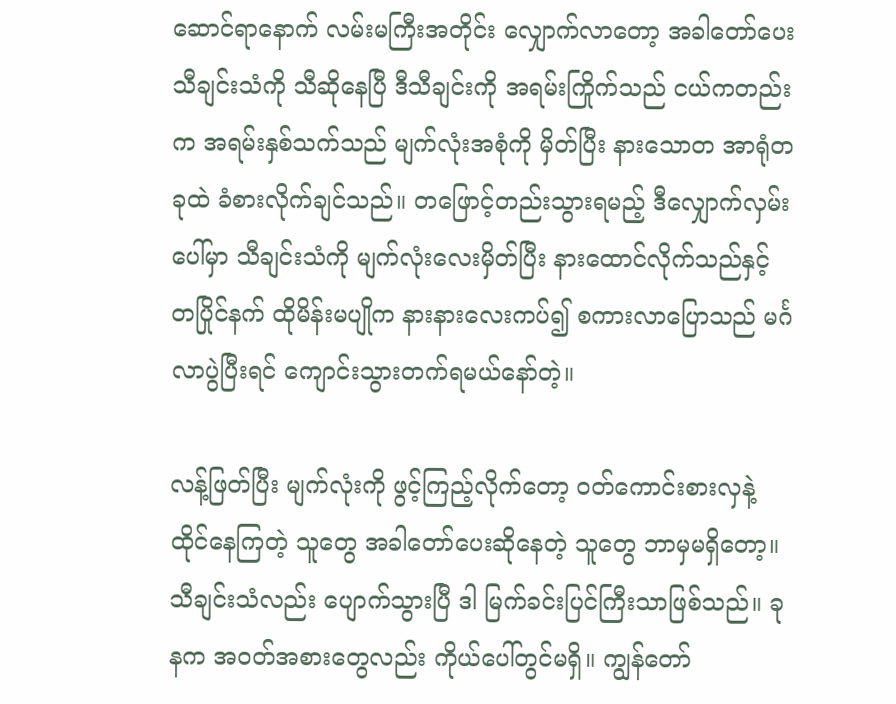ဆောင်ရာနောက် လမ်းမကြီးအတိုင်း လျှောက်လာတော့ အခါတော်ပေး သီချင်းသံကို သီဆိုနေပြီ ဒီသီချင်းကို အရမ်းကြိုက်သည် ငယ်ကတည်းက အရမ်းနှစ်သက်သည် မျက်လုံးအစုံကို မှိတ်ပြီး နားသောတ အာရုံတခုထဲ ခံစားလိုက်ချင်သည်။ တဖြောင့်တည်းသွားရမည့် ဒီလျှောက်လှမ်းပေါ်မှာ သီချင်းသံကို မျက်လုံးလေးမှိတ်ပြီး နားထောင်လိုက်သည်နှင့် တပြိုင်နက် ထိုမိန်းမပျိုက နားနားလေးကပ်၍ စကားလာပြောသည် မင်္ဂလာပွဲပြီးရင် ကျောင်းသွားတက်ရမယ်နော်တဲ့။

လန့်ဖြတ်ပြီး မျက်လုံးကို ဖွင့်ကြည့်လိုက်တော့ ဝတ်ကောင်းစားလှနဲ့ ထိုင်နေကြတဲ့ သူတွေ အခါတော်ပေးဆိုနေတဲ့ သူတွေ ဘာမှမရှိတော့။ သီချင်းသံလည်း ပျောက်သွားပြီ ဒါ မြက်ခင်းပြင်ကြီးသာဖြစ်သည်။ ခုနက အဝတ်အစားတွေလည်း ကိုယ်ပေါ်တွင်မရှိ။ ကျွန်တော်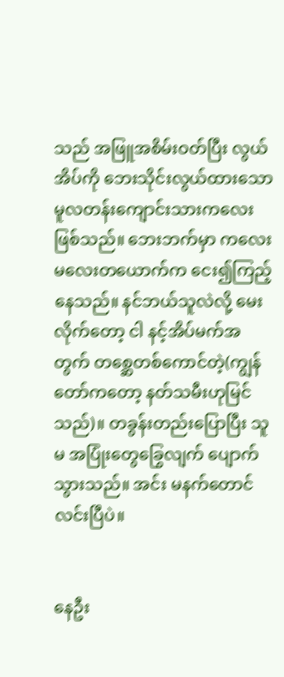သည် အဖြူအစိမ်းဝတ်ပြီး လွယ်အိပ်ကို ဘေးသိုင်းလွယ်ထားသော မူလတန်းကျောင်းသားကလေးဖြစ်သည်။ ဘေးဘက်မှာ ကလေးမလေးတယောက်က ငေး၍ကြည့်နေသည်။ နင်ဘယ်သူလဲလို့ မေးလိုက်တော့ ငါ နင့်အိပ်မက်အတွက် တစ္ဆေတစ်ကောင်တဲ့(ကျွန်တော်ကတော့ နတ်သမီးဟုမြင်သည်)။ တခွန်းတည်းပြောပြီး သူမ အပြုံးတွေခြွေလျက် ပျောက်သွားသည်။ အင်း မနက်တောင် လင်းပြီပဲ။


နေဦး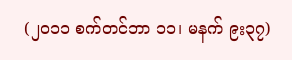(၂၀၁၁ စက်တင်ဘာ ၁၁၊ မနက် ၉း၃၇)